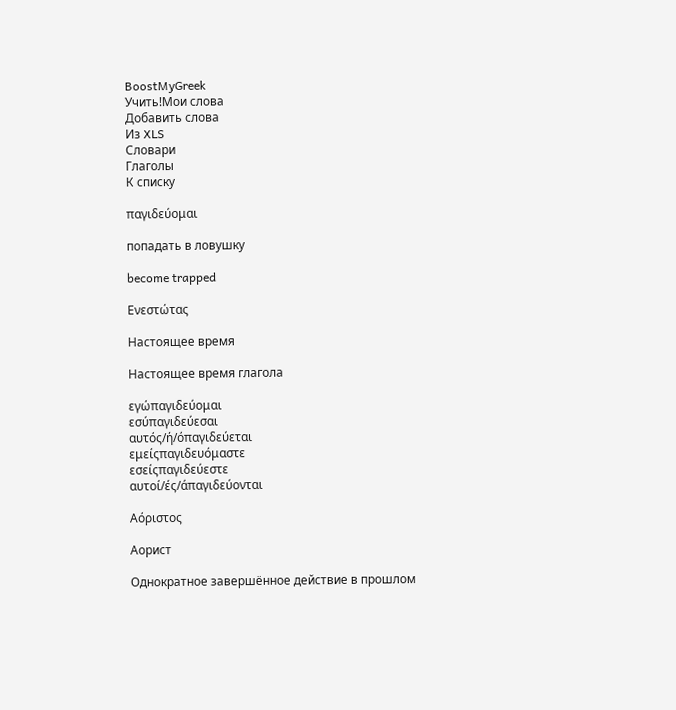BoostMyGreek
Учить!Мои слова
Добавить слова
Из XLS
Словари
Глаголы
К списку

παγιδεύομαι

попадать в ловушку

become trapped

Ενεστώτας

Настоящее время

Настоящее время глагола

εγώπαγιδεύομαι
εσύπαγιδεύεσαι
αυτός/ή/όπαγιδεύεται
εμείςπαγιδευόμαστε
εσείςπαγιδεύεστε
αυτοί/ές/άπαγιδεύονται

Αόριστος

Аорист

Однократное завершённое действие в прошлом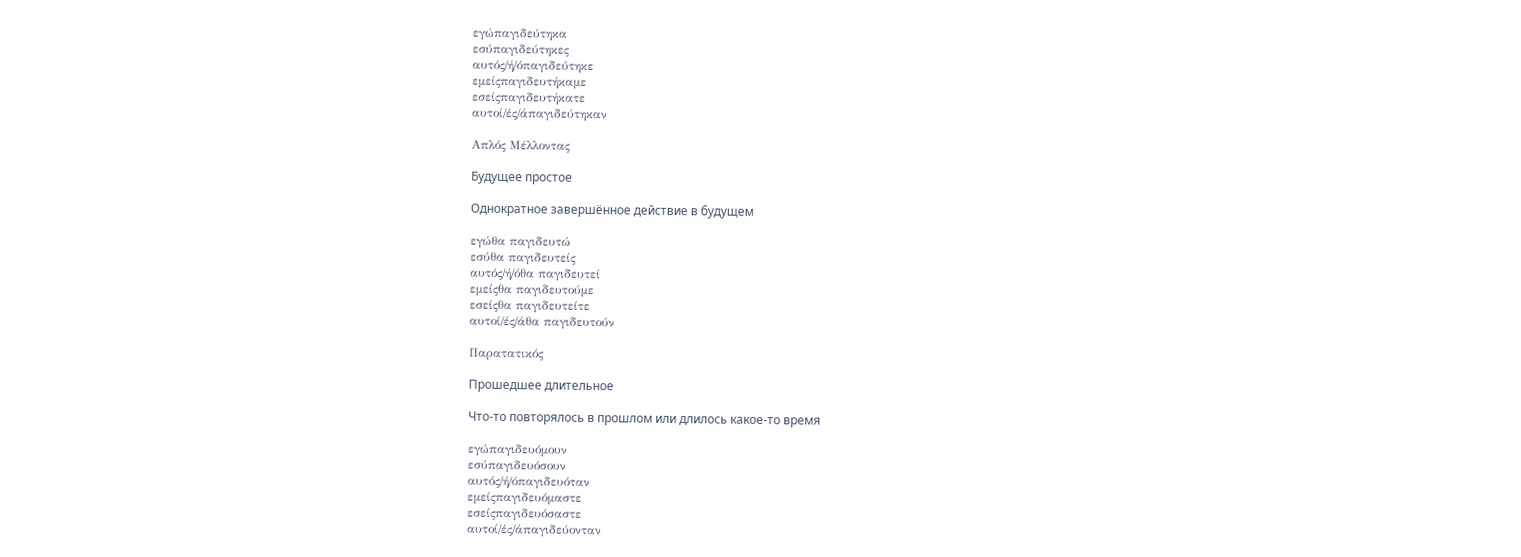εγώπαγιδεύτηκα
εσύπαγιδεύτηκες
αυτός/ή/όπαγιδεύτηκε
εμείςπαγιδευτήκαμε
εσείςπαγιδευτήκατε
αυτοί/ές/άπαγιδεύτηκαν

Απλός Μέλλοντας

Будущее простое

Однократное завершённое действие в будущем

εγώθα παγιδευτώ
εσύθα παγιδευτείς
αυτός/ή/όθα παγιδευτεί
εμείςθα παγιδευτούμε
εσείςθα παγιδευτείτε
αυτοί/ές/άθα παγιδευτούν

Παρατατικός

Прошедшее длительное

Что-то повторялось в прошлом или длилось какое-то время

εγώπαγιδευόμουν
εσύπαγιδευόσουν
αυτός/ή/όπαγιδευόταν
εμείςπαγιδευόμαστε
εσείςπαγιδευόσαστε
αυτοί/ές/άπαγιδεύονταν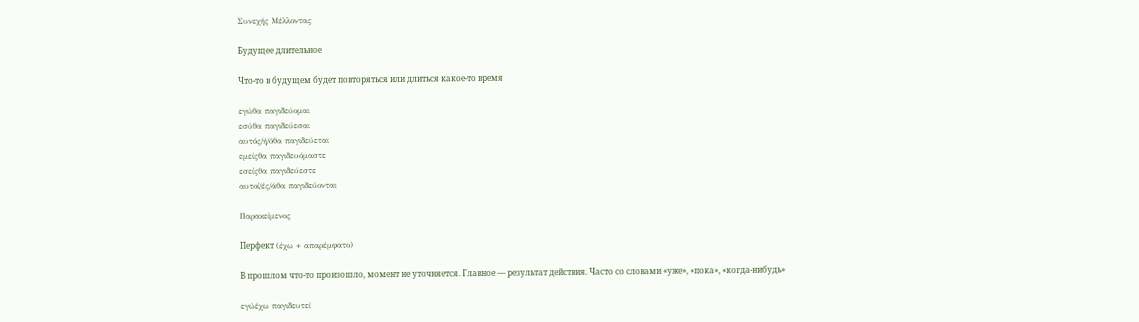Συνεχής Μέλλοντας

Будущее длительное

Что-то в будущем будет повторяться или длиться какое-то время

εγώθα παγιδεύομαι
εσύθα παγιδεύεσαι
αυτός/ή/όθα παγιδεύεται
εμείςθα παγιδευόμαστε
εσείςθα παγιδεύεστε
αυτοί/ές/άθα παγιδεύονται

Παρακείμενος

Перфект (έχω + απαρέμφατο)

В прошлом что-то произошло, момент не уточняется. Главное — результат действия. Часто со словами «уже», «пока», «когда-нибудь»

εγώέχω παγιδευτεί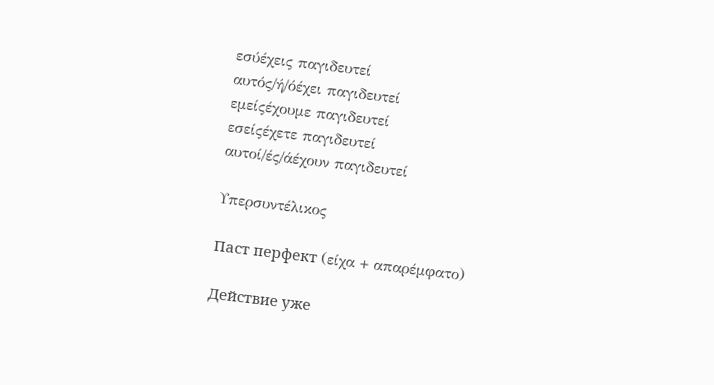εσύέχεις παγιδευτεί
αυτός/ή/όέχει παγιδευτεί
εμείςέχουμε παγιδευτεί
εσείςέχετε παγιδευτεί
αυτοί/ές/άέχουν παγιδευτεί

Υπερσυντέλικος

Паст перфект (είχα + απαρέμφατο)

Действие уже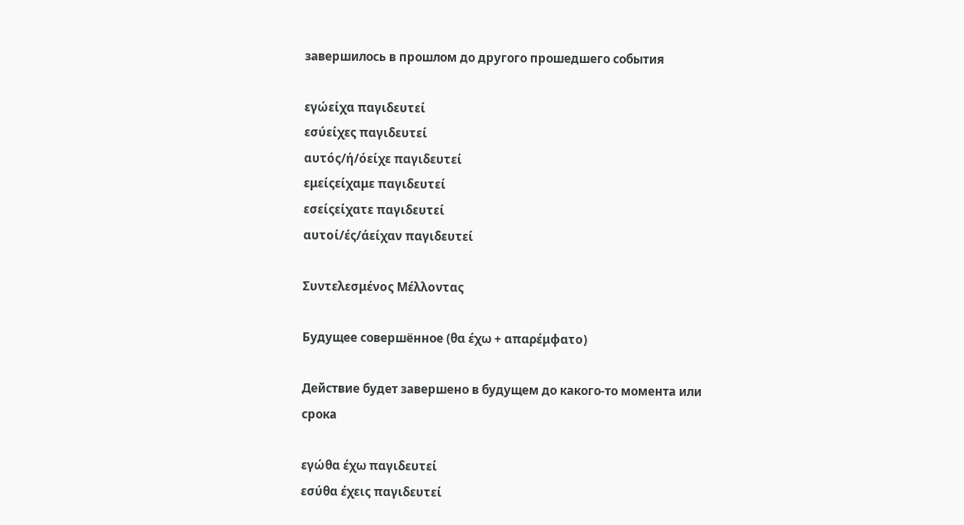завершилось в прошлом до другого прошедшего события

εγώείχα παγιδευτεί
εσύείχες παγιδευτεί
αυτός/ή/όείχε παγιδευτεί
εμείςείχαμε παγιδευτεί
εσείςείχατε παγιδευτεί
αυτοί/ές/άείχαν παγιδευτεί

Συντελεσμένος Μέλλοντας

Будущее совершённое (θα έχω + απαρέμφατο)

Действие будет завершено в будущем до какого-то момента или срока

εγώθα έχω παγιδευτεί
εσύθα έχεις παγιδευτεί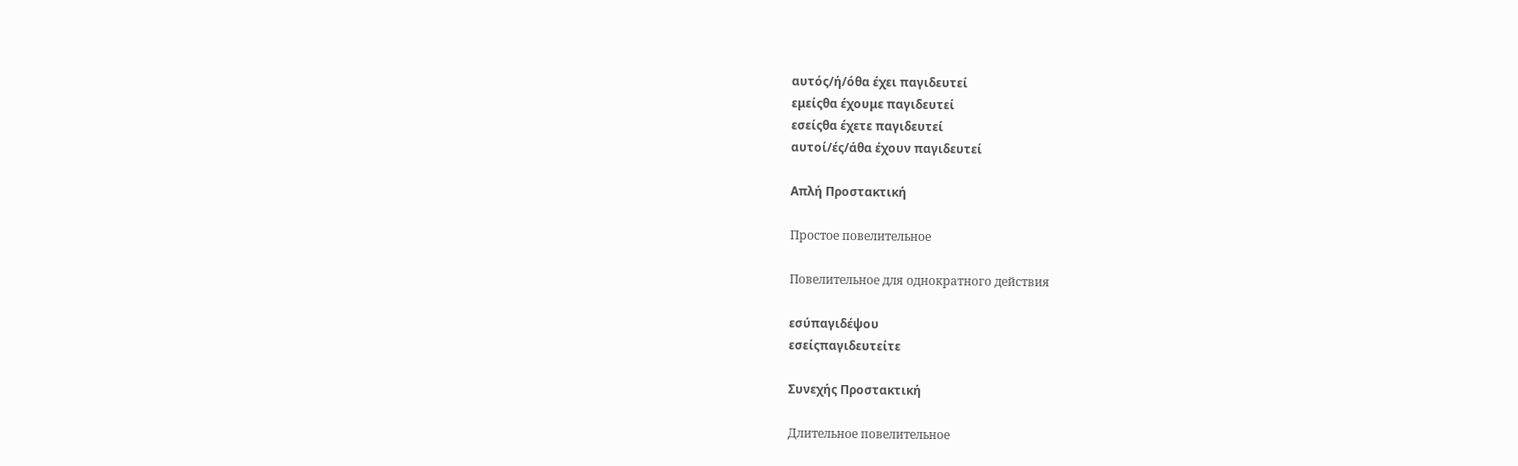αυτός/ή/όθα έχει παγιδευτεί
εμείςθα έχουμε παγιδευτεί
εσείςθα έχετε παγιδευτεί
αυτοί/ές/άθα έχουν παγιδευτεί

Απλή Προστακτική

Простое повелительное

Повелительное для однократного действия

εσύπαγιδέψου
εσείςπαγιδευτείτε

Συνεχής Προστακτική

Длительное повелительное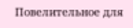Повелительное для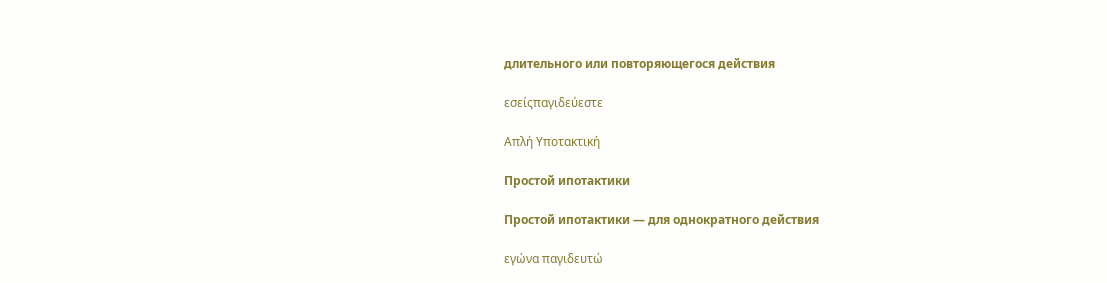длительного или повторяющегося действия

εσείςπαγιδεύεστε

Απλή Υποτακτική

Простой ипотактики

Простой ипотактики — для однократного действия

εγώνα παγιδευτώ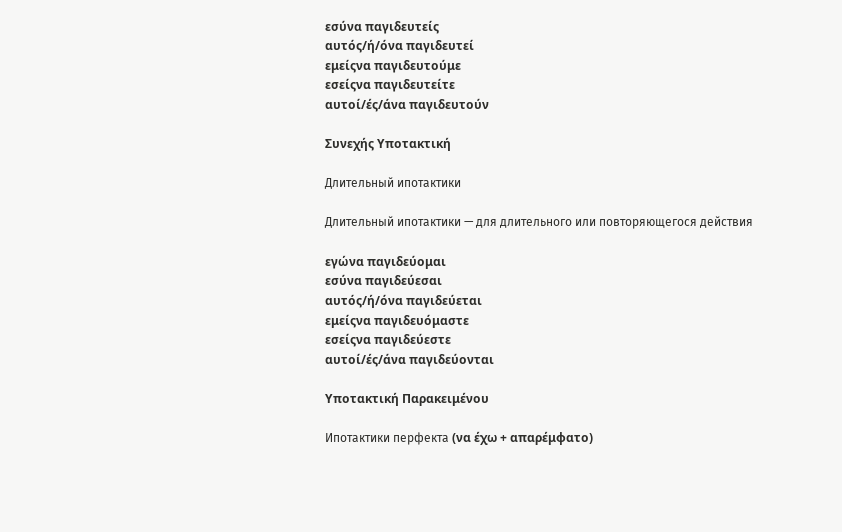εσύνα παγιδευτείς
αυτός/ή/όνα παγιδευτεί
εμείςνα παγιδευτούμε
εσείςνα παγιδευτείτε
αυτοί/ές/άνα παγιδευτούν

Συνεχής Υποτακτική

Длительный ипотактики

Длительный ипотактики — для длительного или повторяющегося действия

εγώνα παγιδεύομαι
εσύνα παγιδεύεσαι
αυτός/ή/όνα παγιδεύεται
εμείςνα παγιδευόμαστε
εσείςνα παγιδεύεστε
αυτοί/ές/άνα παγιδεύονται

Υποτακτική Παρακειμένου

Ипотактики перфекта (να έχω + απαρέμφατο)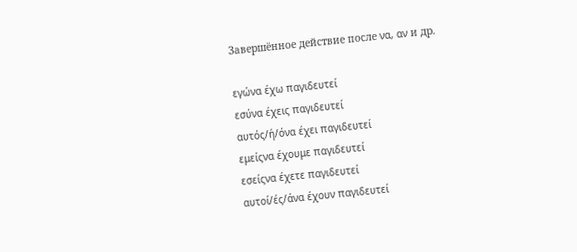Завершённое действие после να, αν и др.

εγώνα έχω παγιδευτεί
εσύνα έχεις παγιδευτεί
αυτός/ή/όνα έχει παγιδευτεί
εμείςνα έχουμε παγιδευτεί
εσείςνα έχετε παγιδευτεί
αυτοί/ές/άνα έχουν παγιδευτεί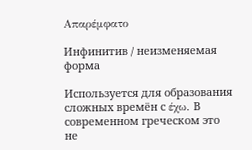Απαρέμφατο

Инфинитив / неизменяемая форма

Используется для образования сложных времён с έχω. В современном греческом это не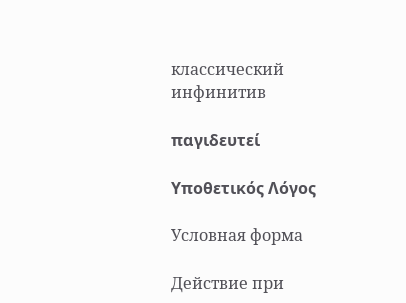классический инфинитив

παγιδευτεί

Υποθετικός Λόγος

Условная форма

Действие при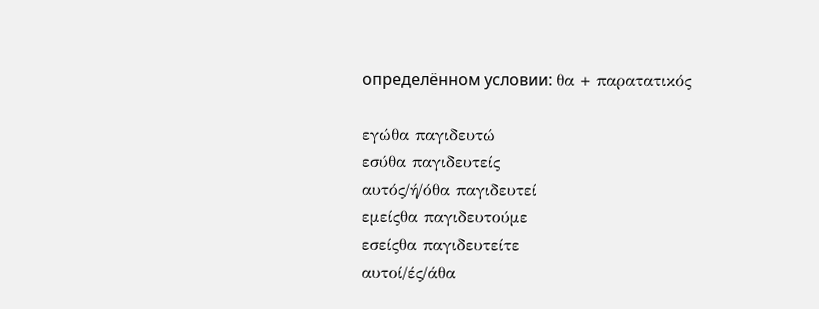определённом условии: θα + παρατατικός

εγώθα παγιδευτώ
εσύθα παγιδευτείς
αυτός/ή/όθα παγιδευτεί
εμείςθα παγιδευτούμε
εσείςθα παγιδευτείτε
αυτοί/ές/άθα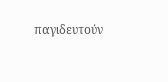παγιδευτούν